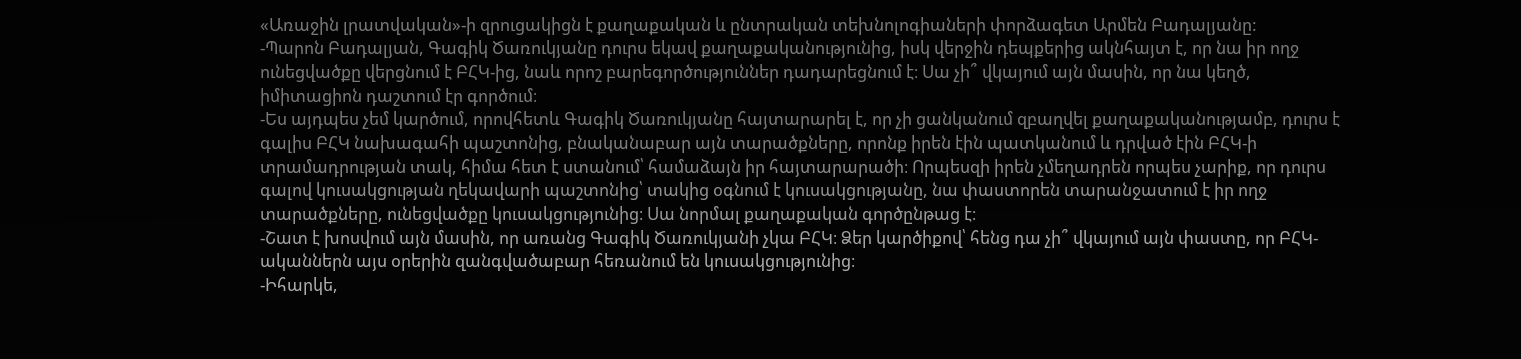«Առաջին լրատվական»-ի զրուցակիցն է քաղաքական և ընտրական տեխնոլոգիաների փորձագետ Արմեն Բադալյանը:
-Պարոն Բադալյան, Գագիկ Ծառուկյանը դուրս եկավ քաղաքականությունից, իսկ վերջին դեպքերից ակնհայտ է, որ նա իր ողջ ունեցվածքը վերցնում է ԲՀԿ-ից, նաև որոշ բարեգործություններ դադարեցնում է։ Սա չի՞ վկայում այն մասին, որ նա կեղծ, իմիտացիոն դաշտում էր գործում։
-Ես այդպես չեմ կարծում, որովհետև Գագիկ Ծառուկյանը հայտարարել է, որ չի ցանկանում զբաղվել քաղաքականությամբ, դուրս է գալիս ԲՀԿ նախագահի պաշտոնից, բնականաբար այն տարածքները, որոնք իրեն էին պատկանում և դրված էին ԲՀԿ-ի տրամադրության տակ, հիմա հետ է ստանում՝ համաձայն իր հայտարարածի։ Որպեսզի իրեն չմեղադրեն որպես չարիք, որ դուրս գալով կուսակցության ղեկավարի պաշտոնից՝ տակից օգնում է կուսակցությանը, նա փաստորեն տարանջատում է իր ողջ տարածքները, ունեցվածքը կուսակցությունից։ Սա նորմալ քաղաքական գործընթաց է։
-Շատ է խոսվում այն մասին, որ առանց Գագիկ Ծառուկյանի չկա ԲՀԿ։ Ձեր կարծիքով՝ հենց դա չի՞ վկայում այն փաստը, որ ԲՀԿ-ականներն այս օրերին զանգվածաբար հեռանում են կուսակցությունից։
-Իհարկե,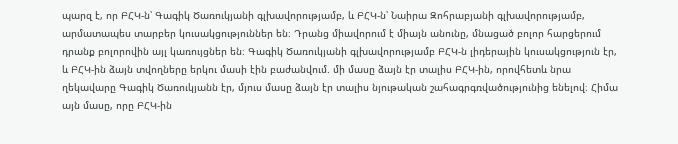պարզ է, որ ԲՀԿ-ն՝ Գագիկ Ծառուկյանի գլխավորությամբ, և ԲՀԿ-ն՝ Նաիրա Զոհրաբյանի գլխավորությամբ, արմատապես տարբեր կուսակցություններ են։ Դրանց միավորում է միայն անունը, մնացած բոլոր հարցերում դրանք բոլորովին այլ կառույցներ են։ Գագիկ Ծառուկյանի գլխավորությամբ ԲՀԿ-ն լիդերային կուսակցություն էր, և ԲՀԿ-ին ձայն տվողները երկու մասի էին բաժանվում. մի մասը ձայն էր տալիս ԲՀԿ-ին, որովհետև նրա ղեկավարը Գագիկ Ծառուկյանն էր, մյուս մասը ձայն էր տալիս նյութական շահագրգռվածությունից ենելով։ Հիմա այն մասը, որը ԲՀԿ-ին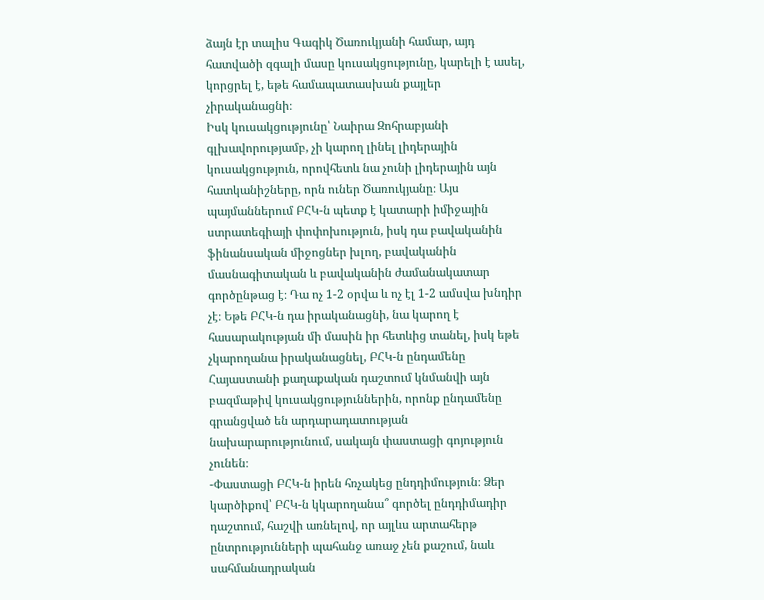ձայն էր տալիս Գագիկ Ծառուկյանի համար, այդ հատվածի զգալի մասը կուսակցությունը, կարելի է ասել, կորցրել է, եթե համապատասխան քայլեր չիրականացնի։
Իսկ կուսակցությունը՝ Նաիրա Զոհրաբյանի գլխավորությամբ, չի կարող լինել լիդերային կուսակցություն, որովհետև նա չունի լիդերային այն հատկանիշները, որն ուներ Ծառուկյանը։ Այս պայմաններում ԲՀԿ-ն պետք է կատարի իմիջային ստրատեգիայի փոփոխություն, իսկ դա բավականին ֆինանսական միջոցներ խլող, բավականին մասնագիտական և բավականին ժամանակատար գործընթաց է։ Դա ոչ 1-2 օրվա և ոչ էլ 1-2 ամսվա խնդիր չէ։ Եթե ԲՀԿ-ն դա իրականացնի, նա կարող է հասարակության մի մասին իր հետևից տանել, իսկ եթե չկարողանա իրականացնել, ԲՀԿ-ն ընդամենը Հայաստանի քաղաքական դաշտում կնմանվի այն բազմաթիվ կուսակցություններին, որոնք ընդամենը գրանցված են արդարադատության նախարարությունում, սակայն փաստացի գոյություն չունեն։
-Փաստացի ԲՀԿ-ն իրեն հռչակեց ընդդիմություն։ Ձեր կարծիքով՝ ԲՀԿ-ն կկարողանա՞ գործել ընդդիմադիր դաշտում, հաշվի առնելով, որ այլևս արտահերթ ընտրությունների պահանջ առաջ չեն քաշում, նաև սահմանադրական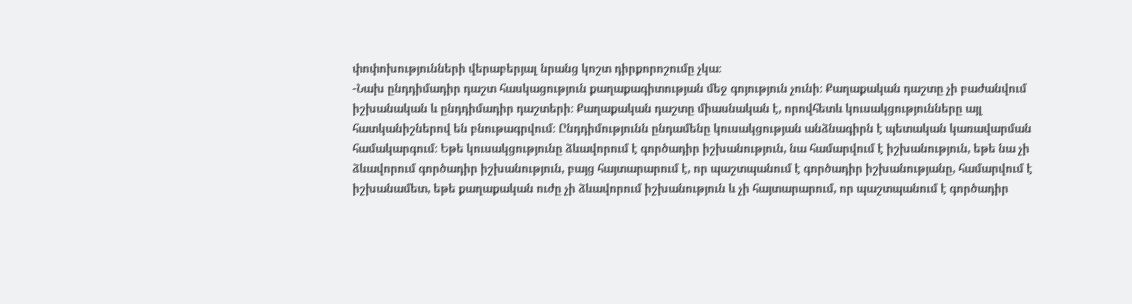փոփոխությունների վերաբերյալ նրանց կոշտ դիրքորոշումը չկա։
-Նախ ընդդիմադիր դաշտ հասկացություն քաղաքագիտության մեջ գոյություն չունի։ Քաղաքական դաշտը չի բաժանվում իշխանական և ընդդիմադիր դաշտերի։ Քաղաքական դաշտը միասնական է, որովհետև կուսակցությունները այլ հատկանիշներով են բնութագրվում։ Ընդդիմությունն ընդամենը կուսակցության անձնագիրն է պետական կառավարման համակարգում։ Եթե կուսակցությունը ձևավորում է գործադիր իշխանություն, նա համարվում է իշխանություն, եթե նա չի ձևավորում գործադիր իշխանություն, բայց հայտարարում է, որ պաշտպանում է գործադիր իշխանությանը, համարվում է իշխանամետ, եթե քաղաքական ուժը չի ձևավորում իշխանություն և չի հայտարարում, որ պաշտպանում է գործադիր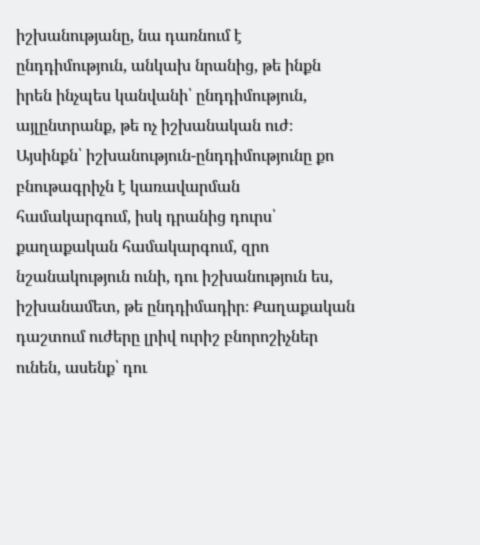իշխանությանը, նա դառնում է ընդդիմություն, անկախ նրանից, թե ինքն իրեն ինչպես կանվանի՝ ընդդիմություն, այլընտրանք, թե ոչ իշխանական ուժ։ Այսինքն՝ իշխանություն-ընդդիմությունը քո բնութագրիչն է կառավարման համակարգում, իսկ դրանից դուրս՝ քաղաքական համակարգում, զրո նշանակություն ունի, դու իշխանություն ես, իշխանամետ, թե ընդդիմադիր։ Քաղաքական դաշտում ուժերը լրիվ ուրիշ բնորոշիչներ ունեն, ասենք՝ դու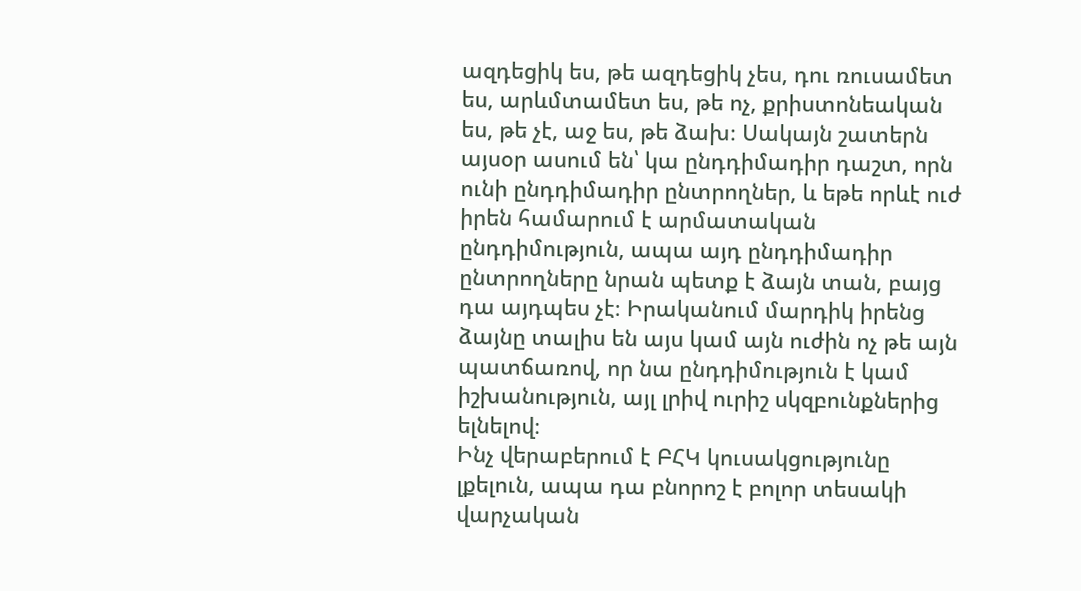ազդեցիկ ես, թե ազդեցիկ չես, դու ռուսամետ ես, արևմտամետ ես, թե ոչ, քրիստոնեական ես, թե չէ, աջ ես, թե ձախ։ Սակայն շատերն այսօր ասում են՝ կա ընդդիմադիր դաշտ, որն ունի ընդդիմադիր ընտրողներ, և եթե որևէ ուժ իրեն համարում է արմատական ընդդիմություն, ապա այդ ընդդիմադիր ընտրողները նրան պետք է ձայն տան, բայց դա այդպես չէ։ Իրականում մարդիկ իրենց ձայնը տալիս են այս կամ այն ուժին ոչ թե այն պատճառով, որ նա ընդդիմություն է կամ իշխանություն, այլ լրիվ ուրիշ սկզբունքներից ելնելով։
Ինչ վերաբերում է ԲՀԿ կուսակցությունը լքելուն, ապա դա բնորոշ է բոլոր տեսակի վարչական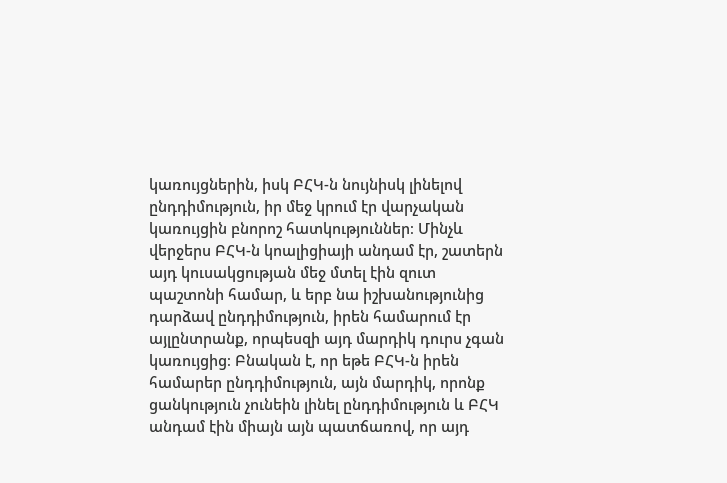կառույցներին, իսկ ԲՀԿ-ն նույնիսկ լինելով ընդդիմություն, իր մեջ կրում էր վարչական կառույցին բնորոշ հատկություններ։ Մինչև վերջերս ԲՀԿ-ն կոալիցիայի անդամ էր, շատերն այդ կուսակցության մեջ մտել էին զուտ պաշտոնի համար, և երբ նա իշխանությունից դարձավ ընդդիմություն, իրեն համարում էր այլընտրանք, որպեսզի այդ մարդիկ դուրս չգան կառույցից։ Բնական է, որ եթե ԲՀԿ-ն իրեն համարեր ընդդիմություն, այն մարդիկ, որոնք ցանկություն չունեին լինել ընդդիմություն և ԲՀԿ անդամ էին միայն այն պատճառով, որ այդ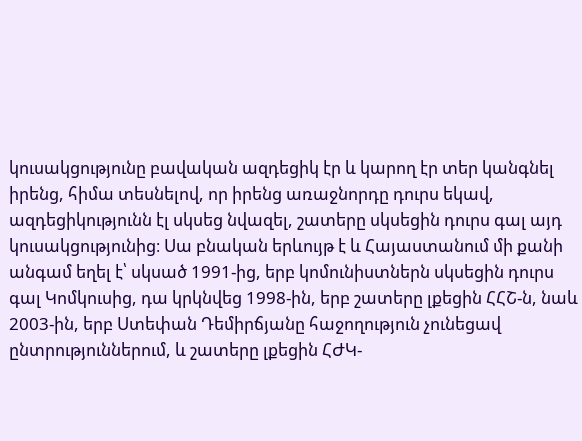կուսակցությունը բավական ազդեցիկ էր և կարող էր տեր կանգնել իրենց, հիմա տեսնելով, որ իրենց առաջնորդը դուրս եկավ, ազդեցիկությունն էլ սկսեց նվազել, շատերը սկսեցին դուրս գալ այդ կուսակցությունից։ Սա բնական երևույթ է և Հայաստանում մի քանի անգամ եղել է՝ սկսած 1991-ից, երբ կոմունիստներն սկսեցին դուրս գալ Կոմկուսից, դա կրկնվեց 1998-ին, երբ շատերը լքեցին ՀՀՇ-ն, նաև 2003-ին, երբ Ստեփան Դեմիրճյանը հաջողություն չունեցավ ընտրություններում, և շատերը լքեցին ՀԺԿ-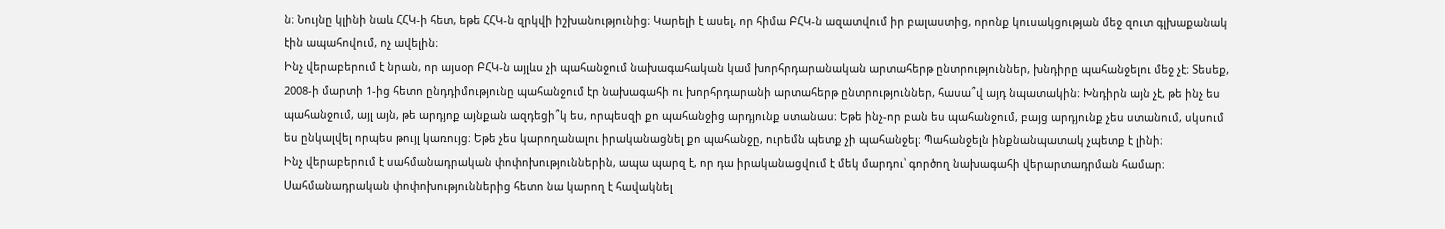ն։ Նույնը կլինի նաև ՀՀԿ-ի հետ, եթե ՀՀԿ-ն զրկվի իշխանությունից։ Կարելի է ասել, որ հիմա ԲՀԿ-ն ազատվում իր բալաստից, որոնք կուսակցության մեջ զուտ գլխաքանակ էին ապահովում, ոչ ավելին։
Ինչ վերաբերում է նրան, որ այսօր ԲՀԿ-ն այլևս չի պահանջում նախագահական կամ խորհրդարանական արտահերթ ընտրություններ, խնդիրը պահանջելու մեջ չէ։ Տեսեք, 2008-ի մարտի 1-ից հետո ընդդիմությունը պահանջում էր նախագահի ու խորհրդարանի արտահերթ ընտրություններ, հասա՞վ այդ նպատակին։ Խնդիրն այն չէ, թե ինչ ես պահանջում, այլ այն, թե արդյոք այնքան ազդեցի՞կ ես, որպեսզի քո պահանջից արդյունք ստանաս։ Եթե ինչ-որ բան ես պահանջում, բայց արդյունք չես ստանում, սկսում ես ընկալվել որպես թույլ կառույց։ Եթե չես կարողանալու իրականացնել քո պահանջը, ուրեմն պետք չի պահանջել։ Պահանջելն ինքնանպատակ չպետք է լինի։
Ինչ վերաբերում է սահմանադրական փոփոխություններին, ապա պարզ է, որ դա իրականացվում է մեկ մարդու՝ գործող նախագահի վերարտադրման համար։ Սահմանադրական փոփոխություններից հետո նա կարող է հավակնել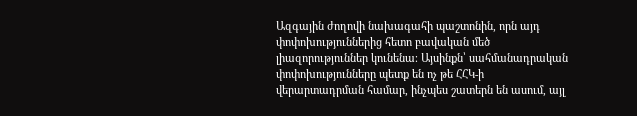Ազգային ժողովի նախագահի պաշտոնին, որն այդ փոփոխություններից հետո բավական մեծ լիազորություններ կունենա։ Այսինքն՝ սահմանադրական փոփոխությունները պետք են ոչ թե ՀՀԿ-ի վերարտադրման համար, ինչպես շատերն են ասում, այլ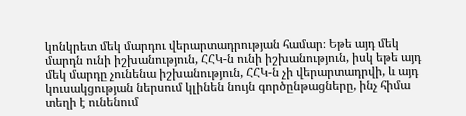կոնկրետ մեկ մարդու վերարտադրության համար։ Եթե այդ մեկ մարդն ունի իշխանություն, ՀՀԿ-ն ունի իշխանություն, իսկ եթե այդ մեկ մարդը չունենա իշխանություն, ՀՀԿ-ն չի վերարտադրվի, և այդ կուսակցության ներսում կլինեն նույն գործընթացները, ինչ հիմա տեղի է ունենում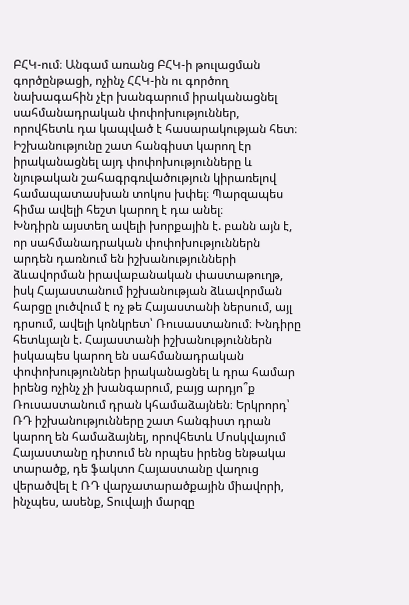ԲՀԿ-ում։ Անգամ առանց ԲՀԿ-ի թուլացման գործընթացի, ոչինչ ՀՀԿ-ին ու գործող նախագահին չէր խանգարում իրականացնել սահմանադրական փոփոխություններ, որովհետև դա կապված է հասարակության հետ։ Իշխանությունը շատ հանգիստ կարող էր իրականացնել այդ փոփոխությունները և նյութական շահագրգռվածություն կիրառելով համապատասխան տոկոս խփել։ Պարզապես հիմա ավելի հեշտ կարող է դա անել։
Խնդիրն այստեղ ավելի խորքային է. բանն այն է, որ սահմանադրական փոփոխություններն արդեն դառնում են իշխանությունների ձևավորման իրավաբանական փաստաթուղթ, իսկ Հայաստանում իշխանության ձևավորման հարցը լուծվում է ոչ թե Հայաստանի ներսում, այլ դրսում, ավելի կոնկրետ՝ Ռուսաստանում։ Խնդիրը հետևյալն է. Հայաստանի իշխանություններն իսկապես կարող են սահմանադրական փոփոխություններ իրականացնել և դրա համար իրենց ոչինչ չի խանգարում, բայց արդյո՞ք Ռուսաստանում դրան կհամաձայնեն։ Երկրորդ՝ ՌԴ իշխանությունները շատ հանգիստ դրան կարող են համաձայնել, որովհետև Մոսկվայում Հայաստանը դիտում են որպես իրենց ենթակա տարածք, դե ֆակտո Հայաստանը վաղուց վերածվել է ՌԴ վարչատարածքային միավորի, ինչպես, ասենք, Տուվայի մարզը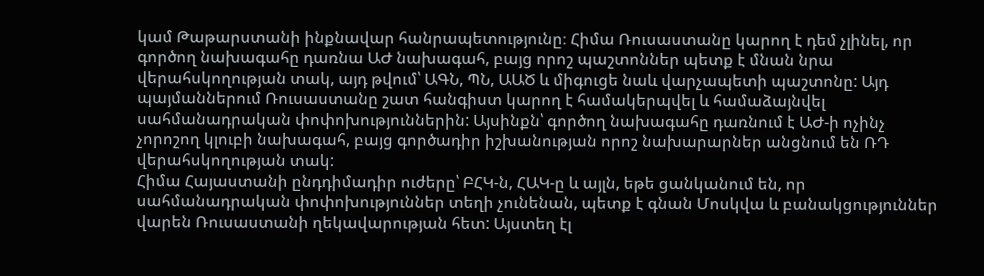կամ Թաթարստանի ինքնավար հանրապետությունը։ Հիմա Ռուսաստանը կարող է դեմ չլինել, որ գործող նախագահը դառնա ԱԺ նախագահ, բայց որոշ պաշտոններ պետք է մնան նրա վերահսկողության տակ, այդ թվում՝ ԱԳՆ, ՊՆ, ԱԱԾ և միգուցե նաև վարչապետի պաշտոնը: Այդ պայմաններում Ռուսաստանը շատ հանգիստ կարող է համակերպվել և համաձայնվել սահմանադրական փոփոխություններին: Այսինքն՝ գործող նախագահը դառնում է ԱԺ-ի ոչինչ չորոշող կլուբի նախագահ, բայց գործադիր իշխանության որոշ նախարարներ անցնում են ՌԴ վերահսկողության տակ:
Հիմա Հայաստանի ընդդիմադիր ուժերը՝ ԲՀԿ-ն, ՀԱԿ-ը և այլն, եթե ցանկանում են, որ սահմանադրական փոփոխություններ տեղի չունենան, պետք է գնան Մոսկվա և բանակցություններ վարեն Ռուսաստանի ղեկավարության հետ: Այստեղ էլ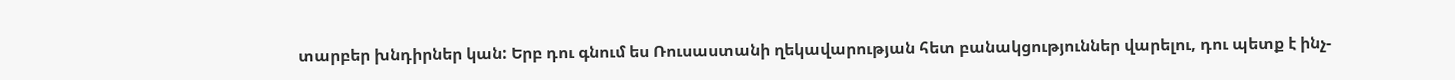տարբեր խնդիրներ կան: Երբ դու գնում ես Ռուսաստանի ղեկավարության հետ բանակցություններ վարելու, դու պետք է ինչ-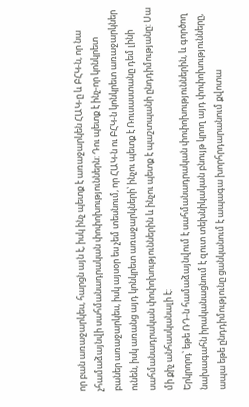որ բան առաջարկես, հարցն այն է, իսկ ինչ պետք է առաջարկեն ՀԱԿ-ը և ԲՀԿ-ն, որ նա չհամաձայնվի սահմանադրական փոփոխություններն: Դու պետք է ինչ-որ կոնկրետ բաներ առաջարկես, իսկ այսօր ես չեմ տեսնում, որ ՀԱԿ-ն ու ԲՀԿ-ն կոնկրետ առաջարկներ ունեն, իսկ առանց այդ կոնկրետ առաջարկների՝ ինչու պետք է Ռուսաստանը դեմ լինի սահմանադրական փոփոխություններին և ինչու պետք է պաշտպանի ընդդիմությանը: Սա մի քիչ անհասկանալի է:
Երկրորդ՝ եթե ՌԴ-ն համաձայնվում է սահմանադրական փոփոխություններին, և գործող նախագահն իրականացնում է զուտ տեխնիկական բնույթ կրող այդ փոփոխությունները, ապա եթե ընդդիմությունը ցանկանում է ապագա խորհրդարանում քվոտա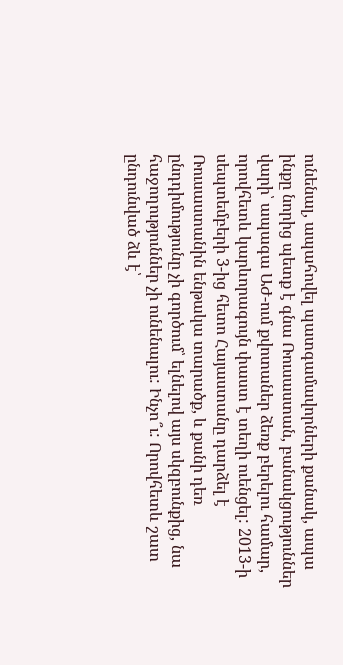ունենալ, ապահովել պատգամավորների քանակ, ապա ինքը նորից պետք է գնա Ռուսաստան, բանակցություններ վարի՝ ապագա ԱԺ-ում քվոտաներ ձեռք բերելու համար, որովհետև կարևորագույն փաստ է տեղի ուենցել: 2013-ի սեպտեմբերի 3-ից հետո Հայաստանը դարձել է Ռուսաստանին ենթակա տարածք, և քանի դեռ ընդդիմությունը չի գործում՝ ելնելով այս սկզբունքից, նա հաջողություններ չի ունենալու: Ինչո՞ւ: Որովհետև շատ ընդունված ձև է՝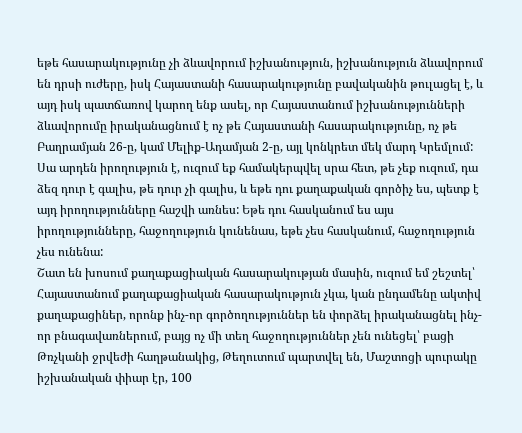եթե հասարակությունը չի ձևավորում իշխանություն, իշխանություն ձևավորում են դրսի ուժերը, իսկ Հայաստանի հասարակությունը բավականին թուլացել է, և այդ իսկ պատճառով կարող ենք ասել, որ Հայաստանում իշխանությունների ձևավորումը իրականացնում է ոչ թե Հայաստանի հասարակությունը, ոչ թե Բաղրամյան 26-ը, կամ Մելիք-Ադամյան 2-ը, այլ կոնկրետ մեկ մարդ Կրեմլում: Սա արդեն իրողություն է, ուզում եք համակերպվել սրա հետ, թե չեք ուզում, դա ձեզ դուր է գալիս, թե դուր չի գալիս, և եթե դու քաղաքական գործիչ ես, պետք է այդ իրողությունները հաշվի առնես: Եթե դու հասկանում ես այս իրողությունները, հաջողություն կունենաս, եթե չես հասկանում, հաջողություն չես ունենա:
Շատ են խոսում քաղաքացիական հասարակության մասին, ուզում եմ շեշտել՝ Հայաստանում քաղաքացիական հասարակություն չկա, կան ընդամենը ակտիվ քաղաքացիներ, որոնք ինչ-որ գործողություններ են փորձել իրականացնել ինչ-որ բնագավառներում, բայց ոչ մի տեղ հաջողություններ չեն ունեցել՝ բացի Թռչկանի ջրվեժի հաղթանակից, Թեղուտում պարտվել են, Մաշտոցի պուրակը իշխանական փիար էր, 100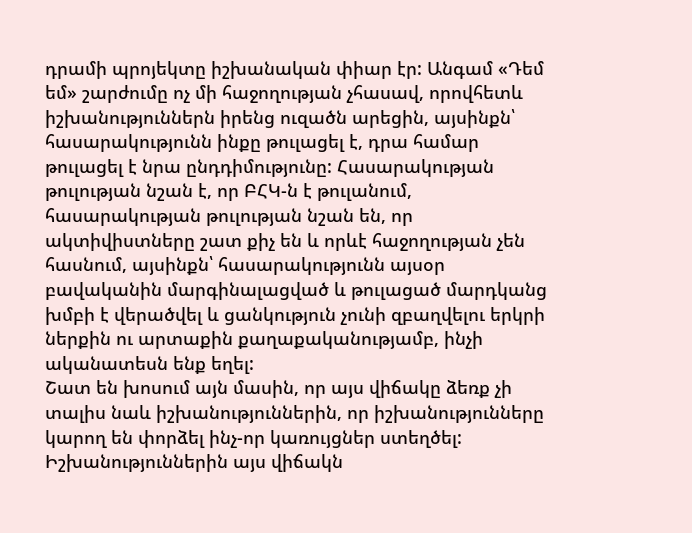դրամի պրոյեկտը իշխանական փիար էր: Անգամ «Դեմ եմ» շարժումը ոչ մի հաջողության չհասավ, որովհետև իշխանություններն իրենց ուզածն արեցին, այսինքն՝ հասարակությունն ինքը թուլացել է, դրա համար թուլացել է նրա ընդդիմությունը: Հասարակության թուլության նշան է, որ ԲՀԿ-ն է թուլանում, հասարակության թուլության նշան են, որ ակտիվիստները շատ քիչ են և որևէ հաջողության չեն հասնում, այսինքն՝ հասարակությունն այսօր բավականին մարգինալացված և թուլացած մարդկանց խմբի է վերածվել և ցանկություն չունի զբաղվելու երկրի ներքին ու արտաքին քաղաքականությամբ, ինչի ականատեսն ենք եղել:
Շատ են խոսում այն մասին, որ այս վիճակը ձեռք չի տալիս նաև իշխանություններին, որ իշխանությունները կարող են փորձել ինչ-որ կառույցներ ստեղծել: Իշխանություններին այս վիճակն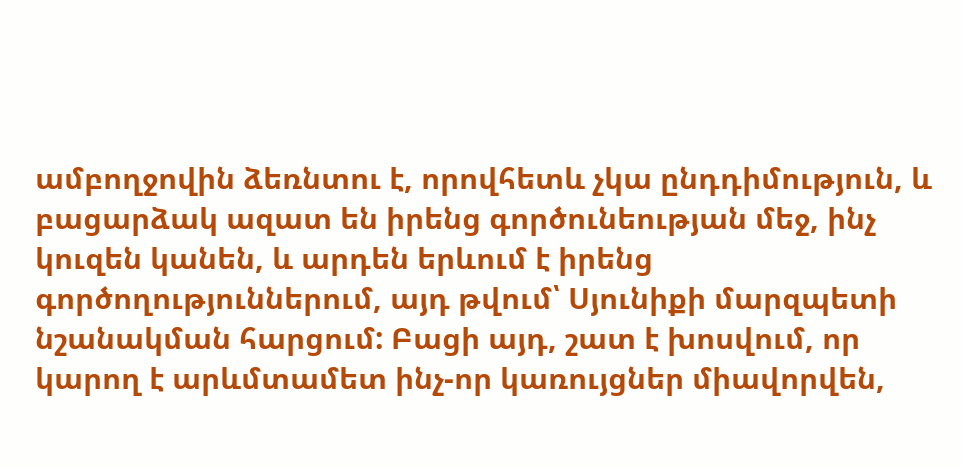ամբողջովին ձեռնտու է, որովհետև չկա ընդդիմություն, և բացարձակ ազատ են իրենց գործունեության մեջ, ինչ կուզեն կանեն, և արդեն երևում է իրենց գործողություններում, այդ թվում՝ Սյունիքի մարզպետի նշանակման հարցում: Բացի այդ, շատ է խոսվում, որ կարող է արևմտամետ ինչ-որ կառույցներ միավորվեն,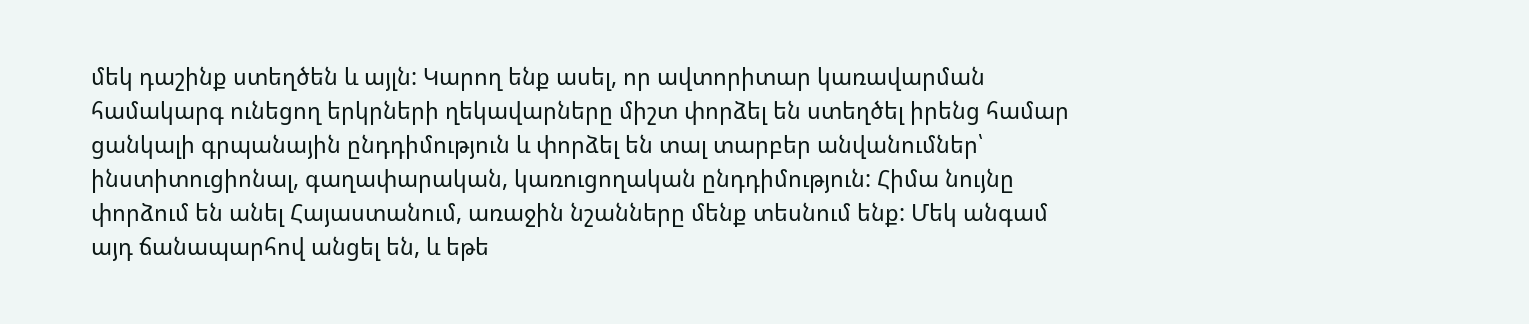մեկ դաշինք ստեղծեն և այլն: Կարող ենք ասել, որ ավտորիտար կառավարման համակարգ ունեցող երկրների ղեկավարները միշտ փորձել են ստեղծել իրենց համար ցանկալի գրպանային ընդդիմություն և փորձել են տալ տարբեր անվանումներ՝ ինստիտուցիոնալ, գաղափարական, կառուցողական ընդդիմություն: Հիմա նույնը փորձում են անել Հայաստանում, առաջին նշանները մենք տեսնում ենք: Մեկ անգամ այդ ճանապարհով անցել են, և եթե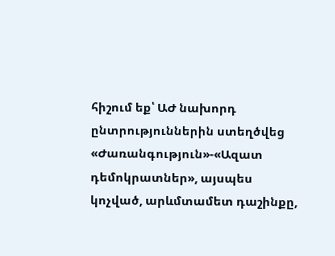հիշում եք՝ ԱԺ նախորդ ընտրություններին ստեղծվեց «Ժառանգություն»-«Ազատ դեմոկրատներ», այսպես կոչված, արևմտամետ դաշինքը,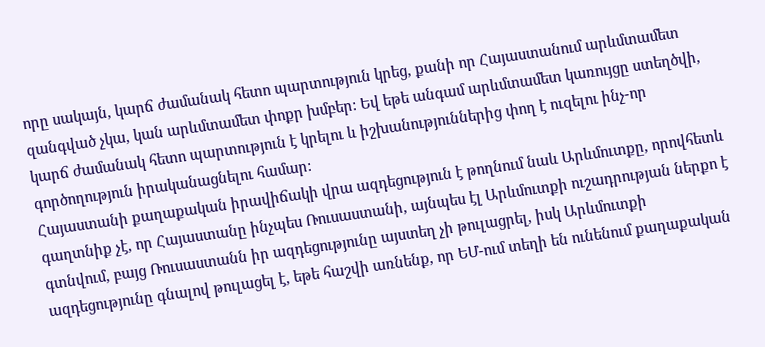որը սակայն, կարճ ժամանակ հետո պարտություն կրեց, քանի որ Հայաստանում արևմտամետ զանգված չկա, կան արևմտամետ փոքր խմբեր: Եվ եթե անգամ արևմտամետ կառույցը ստեղծվի, կարճ ժամանակ հետո պարտություն է կրելու և իշխանություններից փող է ուզելու ինչ-որ գործողություն իրականացնելու համար:
Հայաստանի քաղաքական իրավիճակի վրա ազդեցություն է թողնում նաև Արևմուտքը, որովհետև գաղտնիք չէ, որ Հայաստանը ինչպես Ռուսաստանի, այնպես էլ Արևմուտքի ուշադրության ներքո է գտնվում, բայց Ռուսաստանն իր ազդեցությունը այստեղ չի թուլացրել, իսկ Արևմուտքի ազդեցությունը գնալով թուլացել է, եթե հաշվի առնենք, որ ԵՄ-ում տեղի են ունենում քաղաքական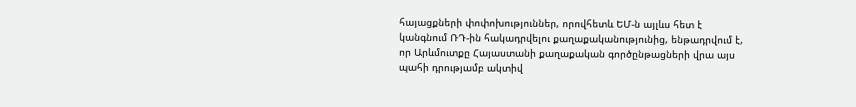հայացքների փոփոխություններ, որովհետև ԵՄ-ն այլևս հետ է կանգնում ՌԴ-ին հակադրվելու քաղաքականությունից, ենթադրվում է, որ Արևմուտքը Հայաստանի քաղաքական գործընթացների վրա այս պահի դրությամբ ակտիվ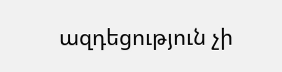ազդեցություն չի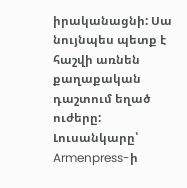իրականացնի: Սա նույնպես պետք է հաշվի առնեն քաղաքական դաշտում եղած ուժերը:
Լուսանկարը՝ Armenpress-ի